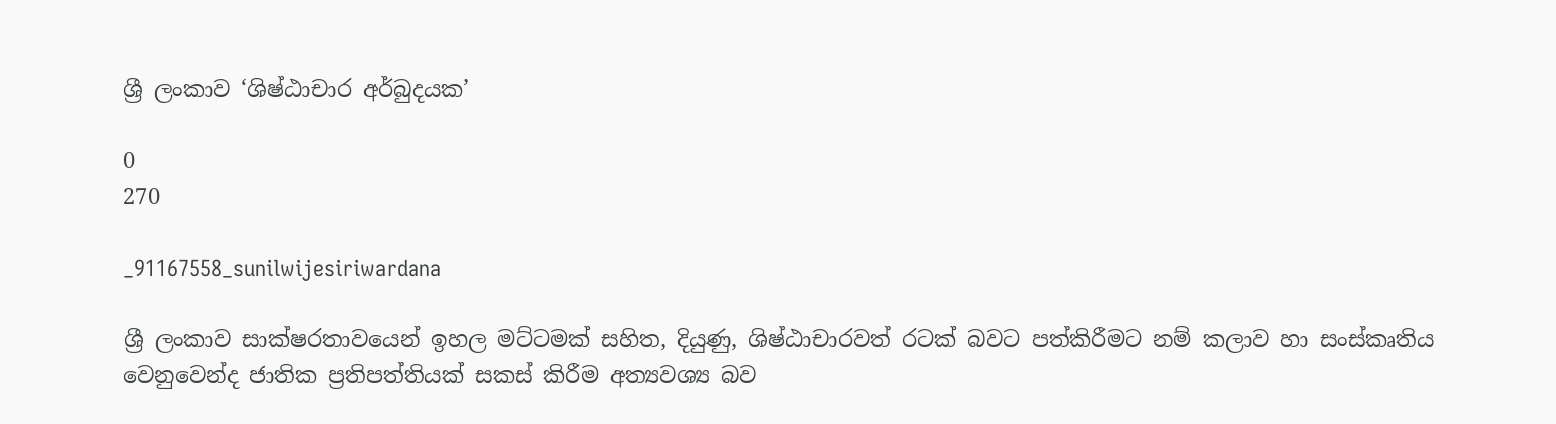ශ්‍රී ලංකාව ‘ශිෂ්ඨාචාර අර්බුදයක’

0
270

_91167558_sunilwijesiriwardana

ශ්‍රී ලංකාව සාක්ෂරතාවයෙන් ඉහල මට්ටමක් සහිත, දියුණු, ශිෂ්ඨාචාරවත් රටක් බවට පත්කිරීමට නම් කලාව හා සංස්කෘතිය වෙනුවෙන්ද ජාතික ප්‍රතිපත්තියක් සකස් කිරීම අත්‍යවශ්‍ය බව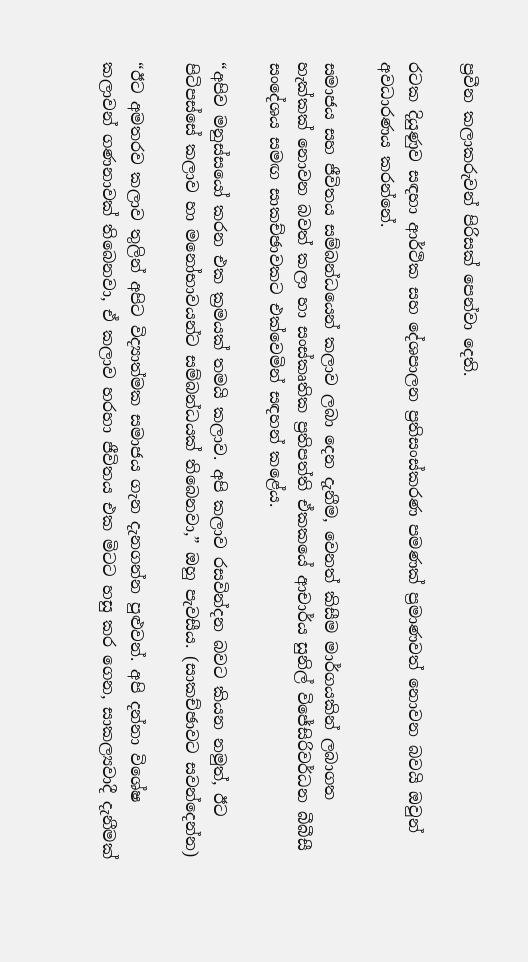ප්‍රවීන කලාකරුවන් පිරිසක් පෙන්වා දෙති.

රටක දියුණුව සඳහා ආර්ථික සහ දේශපාලන ප්‍රතිසංස්කරණ පමණක් ප්‍රමාණවත් නොවන බවයි ඔවුන් අවධාරණය කරන්නේ.

සමාජය සහ ජීවිතය සම්බන්ධයෙන් කලාව ලබා දෙන දැනීම, වෙනත් කිසීම මාර්ගයකින් ලබාගත හැක්කක් නොවන බවත් කලා හා සංස්කෘතික ප්‍රතිපත්ති ඒකකයේ ආචාර්ය සුනිල් විජේසිරිවර්ධන බීබීසී සංදේශය සමඟ සාකච්ඡාවකට එක්වෙමින් සඳහන් කළේය.

“අපිව මනුස්සයෝ කරන එක ක්‍රමයක් තමයි කලාව. අපි කලාව රසවින්දන බවට කියන නමුත්, ඊට පිටිපස්සේ කලාව හා මනෝභාවයන්ට සම්බන්ධයක් තිබෙනවා,” ඔහු පැවසීය. (සාකච්ඡාවට සවන්දෙන්න)

“ඊට අමතරව කලාව තුලින් අපිට විද්‍යාත්මක සමාජය ගැන දැනගන්න පුළුවන්. අපි දන්නා විශේෂ කලාවන් ගණනාවක් තිබෙනවා, ඒ කලාව හරහා ජීවිතය එක මිටට හසු කර ගෙන, සාකල්‍යවාදී දැනීමක්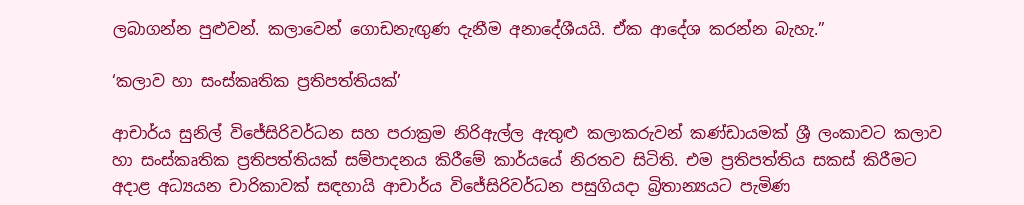ලබාගන්න පුළුවන්. කලාවෙන් ගොඩනැඟුණ දැනීම අනාදේශීයයි. ඒක ආදේශ කරන්න බැහැ.”

‘කලාව හා සංස්කෘතික ප්‍රතිපත්තියක්’

ආචාර්ය සුනිල් විජේසිරිවර්ධන සහ පරාක්‍රම නිරිඇල්ල ඇතුළු කලාකරුවන් කණ්ඩායමක් ශ්‍රී ලංකාවට කලාව හා සංස්කෘතික ප්‍රතිපත්තියක් සම්පාදනය කිරීමේ කාර්යයේ නිරතව සිටිති. එම ප්‍රතිපත්තිය සකස් කිරීමට අදාළ අධ්‍යයන චාරිකාවක් සඳහායි ආචාර්ය විජේසිරිවර්ධන පසුගියදා බ්‍රිතාන්‍යයට පැමිණ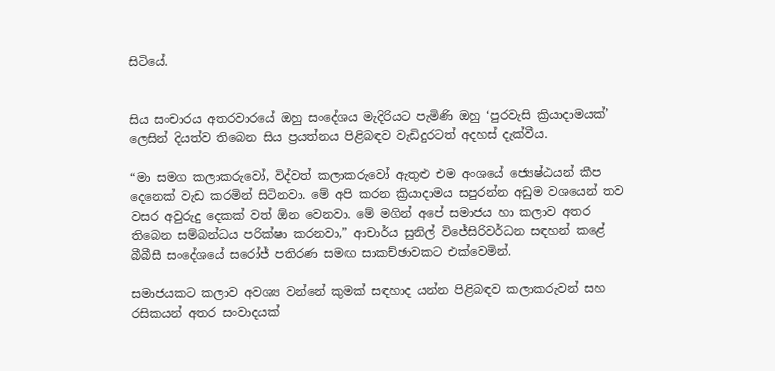සිටියේ.


සිය සංචාරය අතරවාරයේ ඔහු සංදේශය මැදිරියට පැමිණි ඔහු ‘පුරවැසි ක්‍රියාදාමයක්’ ලෙසින් දියත්ව තිබෙන සිය ප්‍රයත්නය පිළිබඳව වැඩිදුරටත් අදහස් දැක්වීය.

“මා සමග කලාකරුවෝ, විද්වත් කලාකරුවෝ ඇතුළු එම අංශයේ ජ්‍යෙෂ්ඨයන් කීප දෙනෙක් වැඩ කරමින් සිටිනවා. මේ අපි කරන ක්‍රියාදාමය සපුරන්න අඩුම වශයෙන් තව වසර අවුරුදු දෙකක් වත් ඕන වෙනවා. මේ මගින් අපේ සමාජය හා කලාව අතර තිබෙන සම්බන්ධය පරික්ෂා කරනවා,” ආචාර්ය සුනිල් විජේසිරිවර්ධන සඳහන් කළේ බීබීසී සංදේශයේ සරෝජ් පතිරණ සමඟ සාකච්ඡාවකට එක්වෙමින්.

සමාජයකට කලාව අවශ්‍ය වන්නේ කුමක් සඳහාද යන්න පිළිබඳව කලාකරුවන් සහ රසිකයන් අතර සංවාදයක්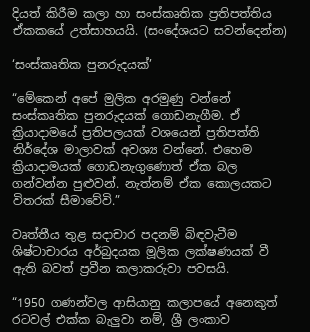දියත් කිරීම කලා හා සංස්කෘතික ප්‍රතිපත්තිය ඒකකයේ උත්සාහයයි. (සංදේශයට සවන්දෙන්න)

‘සංස්කෘතික පුනරුදයක්’

“මේකෙන් අපේ මුලික අරමුණු වන්නේ සංස්කෘතික පුනරුදයක් ගොඩනැගීම. ඒ ක්‍රියාදාමයේ ප්‍රතිපලයක් වශයෙන් ප්‍රතිපත්ති නිර්දේශ මාලාවක් අවශ්‍ය වන්නේ. එහෙම ක්‍රියාදාමයක් ගොඩනැගුණොත් ඒක බල ගන්වන්න පුළුවන්. නැත්නම් ඒක කොලයකට විතරක් සීමාවේවි.”

වෘත්තීය තුළ සදාචාර පදනම් බිඳවැටීම ශිෂ්ටාචාරය අර්බුදයක මූලික ලක්ෂණයක් වී ඇති බවත් ප්‍රවීන කලාකරුවා පවසයි.

“1950 ගණන්වල ආසියානු කලාපයේ අනෙකුත් රටවල් එක්ක බැලුවා නම්, ශ්‍රී ලංකාව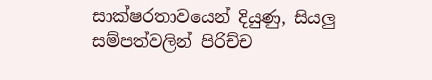සාක්ෂරතාවයෙන් දියුණු, සියලු සම්පත්වලින් පිරිච්ච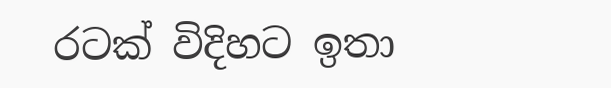රටක් විදිහට ඉතා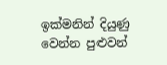ඉක්මනින් දියුණු වෙන්න පුළුවන්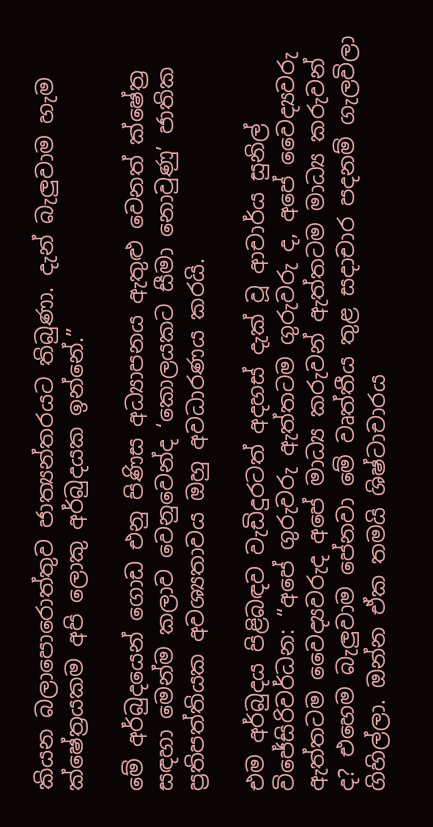කියන බලාපොරොත්තුව ජාත්‍යන්තරයට තිබුණා. දැන් බැලුවාම හැම ක්ෂේත්‍රයකම අපි ලොකු අර්බුදයක ඉන්නේ.”

මේ අර්බුදයෙන් ගොඩ එනු පිණිස අධ්‍යාපනය ඇතුළු වෙනත් ක්ෂේත්‍ර සඳහා මෙන්ම කලාව වෙනුවෙන්ද ‘කොලයකට සීමා නොවුණු’ ජාතික ප්‍රතිපත්තියක අවශ්‍යතාවය ඔහු අවධාරණය කරයි.

එම අර්බුදය පිළිබඳව වැඩිදුරටත් අදහස්‌ දැක් වූ ආචාර්ය සුනිල් විජේසිරිවර්ධන: “අපේ ගුරුවරු ඇත්තටම ගුරුවරු ද, අපේ වෛද්‍යවරු ඇත්තටම වෛද්‍යවරුද අපේ මාධ්‍ය කරුවන් ඇත්තටම මාධ්‍ය කරුවන් ද? එහෙම බැලුවාම පේනවා මේ වෘත්තීය තුළ සදාචාර පදනම් ගැලවිලා ගිහිල්ලා. ඔන්න ඒක තමයි ශිෂ්ටාචාරය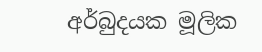අර්බුදයක මූලික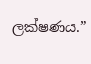ලක්ෂණය.”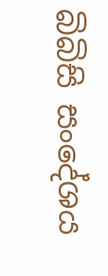බිබිසි සංදේශය